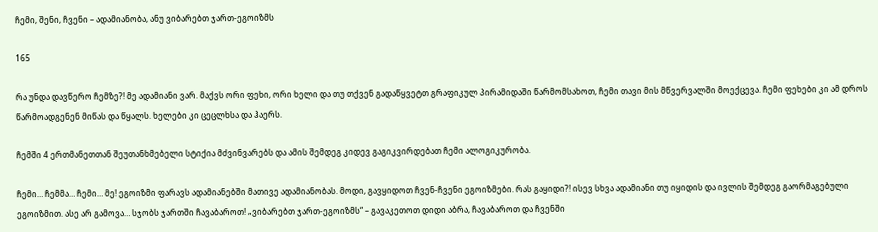ჩემი, შენი, ჩვენი – ადამიანობა, ანუ ვიბარებთ ჯართ-ეგოიზმს

165

რა უნდა დავწერო ჩემზე?! მე ადამიანი ვარ. მაქვს ორი ფეხი, ორი ხელი და თუ თქვენ გადაწყვეტთ გრაფიკულ პირამიდაში წარმომსახოთ, ჩემი თავი მის მწვერვალში მოექცევა. ჩემი ფეხები კი ამ დროს წარმოადგენენ მიწას და წყალს. ხელები კი ცეცლხსა და ჰაერს.

ჩემში 4 ერთმანეთთან შეუთანხმებელი სტიქია მძვინვარებს და ამის შემდეგ კიდევ გაგიკვირდებათ ჩემი ალოგიკურობა.

ჩემი… ჩემმა… ჩემი… მე! ეგოიზმი ფარავს ადამიანებში მათივე ადამიანობას. მოდი, გავყიდოთ ჩვენ-ჩვენი ეგოიზმები. რას გაყიდი?! ისევ სხვა ადამიანი თუ იყიდის და ივლის შემდეგ გაორმაგებული ეგოიზმით. ასე არ გამოვა… სჯობს ჯართში ჩავაბაროთ! „ვიბარებთ ჯართ-ეგოიზმს“ – გავაკეთოთ დიდი აბრა, ჩავაბაროთ და ჩვენში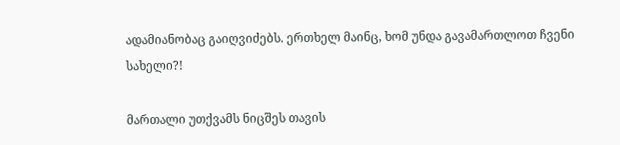ადამიანობაც გაიღვიძებს. ერთხელ მაინც, ხომ უნდა გავამართლოთ ჩვენი სახელი?!

მართალი უთქვამს ნიცშეს თავის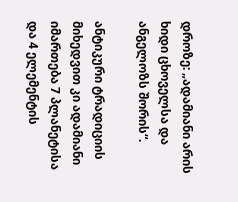დროზე: „ადამიანი არის  ხიდი ცხოველსა და ანგელოზს შორის“.

ანტიკური ტრადიციის მიხედვით კი ადამიანი იმართება 7 პლანეტისა და 4 ელემენტის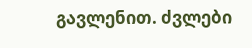გავლენით. ძვლები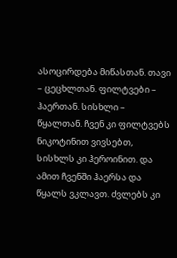ასოცირდება მიწასთან. თავი – ცეცხლთან. ფილტვები – ჰაერთან. სისხლი – წყალთან. ჩვენ კი ფილტვებს ნიკოტინით ვივსებთ, სისხლს კი ჰეროინით. და ამით ჩვენში ჰაერსა და წყალს ვკლავთ. ძვლებს კი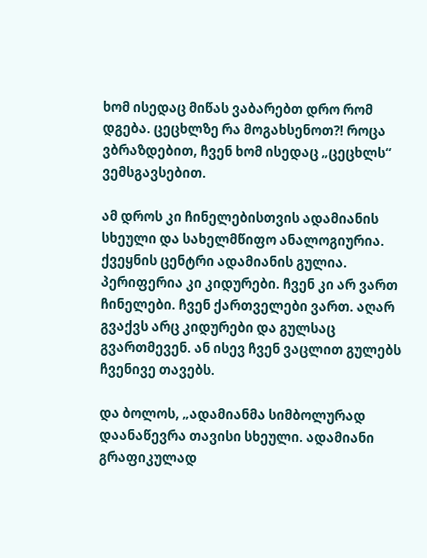ხომ ისედაც მიწას ვაბარებთ დრო რომ დგება. ცეცხლზე რა მოგახსენოთ?! როცა ვბრაზდებით, ჩვენ ხომ ისედაც „ცეცხლს“ ვემსგავსებით.

ამ დროს კი ჩინელებისთვის ადამიანის სხეული და სახელმწიფო ანალოგიურია. ქვეყნის ცენტრი ადამიანის გულია. პერიფერია კი კიდურები. ჩვენ კი არ ვართ ჩინელები. ჩვენ ქართველები ვართ. აღარ გვაქვს არც კიდურები და გულსაც გვართმევენ. ან ისევ ჩვენ ვაცლით გულებს ჩვენივე თავებს.

და ბოლოს, „ადამიანმა სიმბოლურად დაანაწევრა თავისი სხეული. ადამიანი გრაფიკულად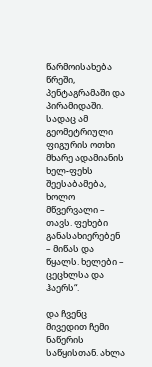წარმოისახება წრეში, პენტაგრამაში და პირამიდაში. სადაც ამ გეომეტრიული ფიგურის ოთხი მხარე ადამიანის ხელ-ფეხს შეესაბამება, ხოლო მწვერვალი – თავს. ფეხები განასახიერებენ – მიწას და წყალს. ხელები – ცეცხლსა და ჰაერს“.

და ჩვენც მივედით ჩემი ნაწერის საწყისთან. ახლა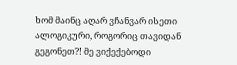ხომ მაინც აღარ ვჩანვარ ისეთი ალოგიკური, როგორიც თავიდან გეგონეთ?! მე ვიქექებოდი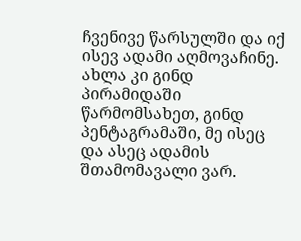ჩვენივე წარსულში და იქ ისევ ადამი აღმოვაჩინე. ახლა კი გინდ პირამიდაში წარმომსახეთ, გინდ პენტაგრამაში, მე ისეც და ასეც ადამის შთამომავალი ვარ.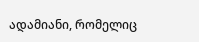ადამიანი, რომელიც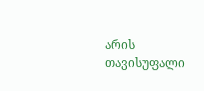არის თავისუფალი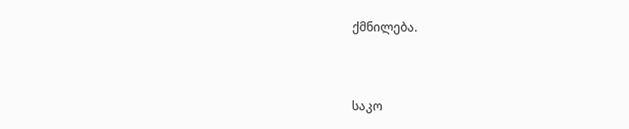ქმნილება.



საკო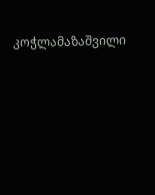კოჭლამაზაშვილი